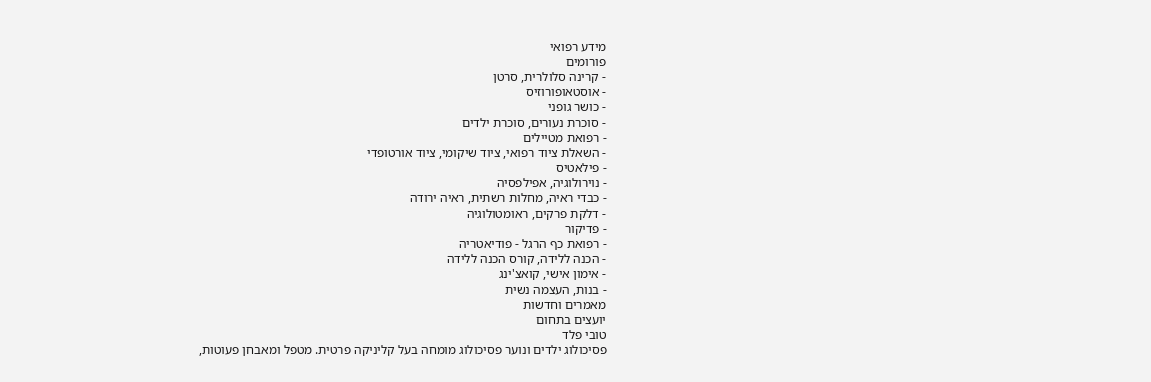מידע רפואי
פורומים
- קרינה סלולרית, סרטן
- אוסטאופורוזיס
- כושר גופני
- סוכרת נעורים, סוכרת ילדים
- רפואת מטיילים
- השאלת ציוד רפואי, ציוד שיקומי, ציוד אורטופדי
- פילאטיס
- נוירולוגיה, אפילפסיה
- כבדי ראיה, מחלות רשתית, ראיה ירודה
- דלקת פרקים, ראומטולוגיה
- פדיקור
- רפואת כף הרגל - פודיאטריה
- הכנה ללידה, קורס הכנה ללידה
- אימון אישי, קואצ'ינג
- בנות, העצמה נשית
מאמרים וחדשות
יועצים בתחום
טובי פלד
פסיכולוג ילדים ונוער פסיכולוג מומחה בעל קליניקה פרטית. מטפל ומאבחן פעוטות,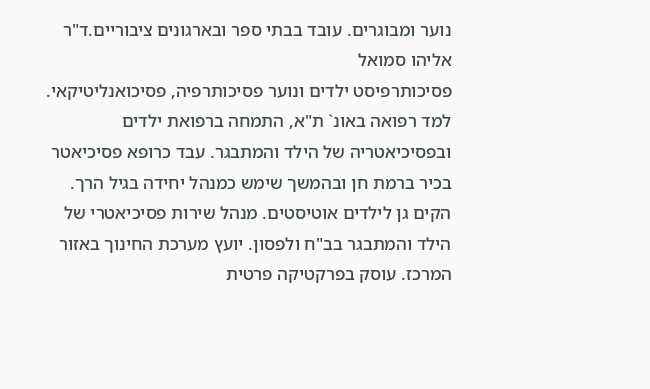נוער ומבוגרים. עובד בבתי ספר ובארגונים ציבוריים.ד"ר אליהו סמואל
פסיכותרפיסט ילדים ונוער פסיכותרפיה, פסיכואנליטיקאי. למד רפואה באונ` ת"א, התמחה ברפואת ילדים ובפסיכיאטריה של הילד והמתבגר. עבד כרופא פסיכיאטר בכיר ברמת חן ובהמשך שימש כמנהל יחידה בגיל הרך. הקים גן לילדים אוטיסטים. מנהל שירות פסיכיאטרי של הילד והמתבגר בב"ח ולפסון. יועץ מערכת החינוך באזור המרכז. עוסק בפרקטיקה פרטית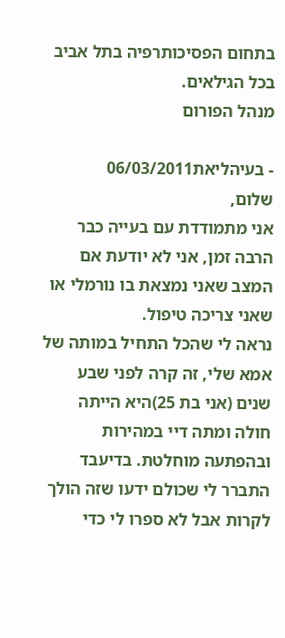בתחום הפסיכותרפיה בתל אביב בכל הגילאים.
מנהל הפורום

- בעיהליאת06/03/2011
שלום,
אני מתמודדת עם בעייה כבר הרבה זמן, אני לא יודעת אם המצב שאני נמצאת בו נורמלי או שאני צריכה טיפול.
נראה לי שהכל התחיל במותה של אמא שלי, זה קרה לפני שבע שנים (אני בת 25)היא הייתה חולה ומתה דיי במהירות ובהפתעה מוחלטת. בדיעבד התברר לי שכולם ידעו שזה הולך לקרות אבל לא ספרו לי כדי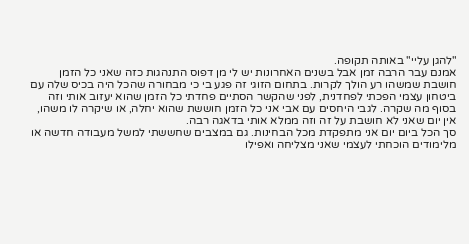"להגן עליי" באותה תקופה.
אמנם עבר הרבה זמן אבל בשנים האחרונות יש לי מן דפוס התנהגות כזה שאני כל הזמן חושבת שמשהו רע הולך לקרות. בתחום הזוגי זה פגע בי כי מבחורה שהכל היה בכיס שלה עם ביטחון עצמי הפכתי לפחדנית, לפני שהקשר הסתיים פחדתי כל הזמן שהוא יעזוב אותי וזה בסוף מה שקרה. לגבי היחסים עם אבי אני כל הזמן חוששת שהוא יחלה, או שיקרה לו משהו, אין יום שאני לא חושבת על זה וזה ממלא אותי בדאגה רבה.
סך הכל ביום יום אני מתפקדת מכל הבחינות. גם במצבים שחששתי למשל מעבודה חדשה או מלימודים הוכחתי לעצמי שאני מצליחה ואפילו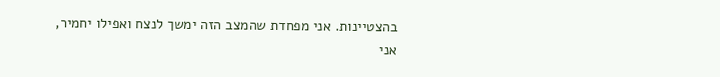בהצטיינות. אני מפחדת שהמצב הזה ימשך לנצח ואפילו יחמיר, אני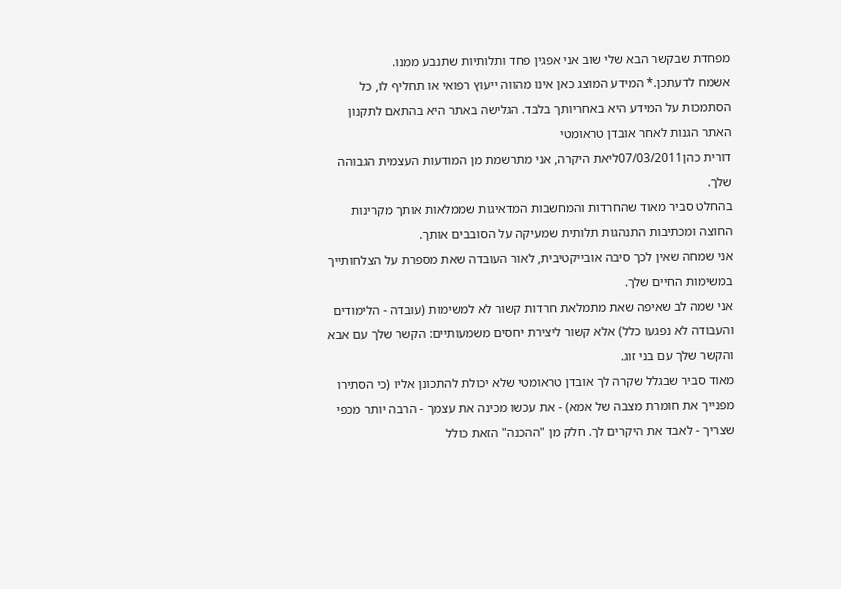מפחדת שבקשר הבא שלי שוב אני אפגין פחד ותלותיות שתנבע ממנו.
אשמח לדעתכן.* המידע המוצג כאן אינו מהווה ייעוץ רפואי או תחליף לו, כל הסתמכות על המידע היא באחריותך בלבד. הגלישה באתר היא בהתאם לתקנון האתר הגנות לאחר אובדן טראומטי
דורית כהן07/03/2011ליאת היקרה, אני מתרשמת מן המודעות העצמית הגבוהה שלך.
בהחלט סביר מאוד שהחרדות והמחשבות המדאיגות שממלאות אותך מקרינות החוצה ומכתיבות התנהגות תלותית שמעיקה על הסובבים אותך.
אני שמחה שאין לכך סיבה אובייקטיבית, לאור העובדה שאת מספרת על הצלחותייך במשימות החיים שלך.
אני שמה לב שאיפה שאת מתמלאת חרדות קשור לא למשימות (עובדה - הלימודים והעבודה לא נפגעו כלל) אלא קשור ליצירת יחסים משמעותיים: הקשר שלך עם אבא והקשר שלך עם בני זוג.
מאוד סביר שבגלל שקרה לך אובדן טראומטי שלא יכולת להתכונן אליו (כי הסתירו מפנייך את חומרת מצבה של אמא) - את עכשו מכינה את עצמך - הרבה יותר מכפי שצריך - לאבד את היקרים לך. חלק מן "ההכנה" הזאת כולל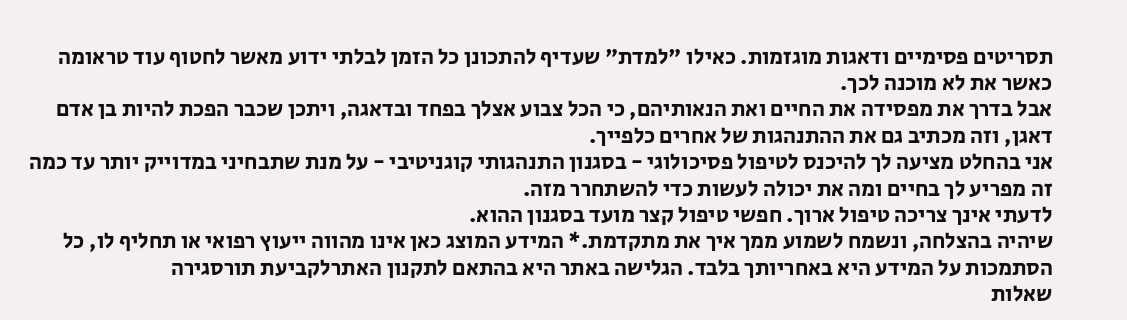תסריטים פסימיים ודאגות מוגזמות. כאילו "למדת" שעדיף להתכונן כל הזמן לבלתי ידוע מאשר לחטוף עוד טראומה כאשר את לא מוכנה לכך.
אבל בדרך את מפסידה את החיים ואת הנאותיהם, כי הכל צבוע אצלך בפחד ובדאגה, ויתכן שכבר הפכת להיות בן אדם דאגן, וזה מכתיב גם את ההתנהגות של אחרים כלפייך.
אני בהחלט מציעה לך להיכנס לטיפול פסיכולוגי - בסגנון התנהגותי קוגניטיבי - על מנת שתבחיני במדוייק יותר עד כמה זה מפריע לך בחיים ומה את יכולה לעשות כדי להשתחרר מזה.
לדעתי אינך צריכה טיפול ארוך. חפשי טיפול קצר מועד בסגנון ההוא.
שיהיה בהצלחה, ונשמח לשמוע ממך איך את מתקדמת.* המידע המוצג כאן אינו מהווה ייעוץ רפואי או תחליף לו, כל הסתמכות על המידע היא באחריותך בלבד. הגלישה באתר היא בהתאם לתקנון האתרלקביעת תורסגירה
שאלות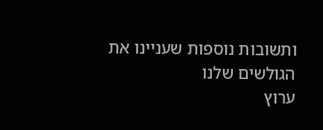ותשובות נוספות שעניינו את הגולשים שלנו
ערוץ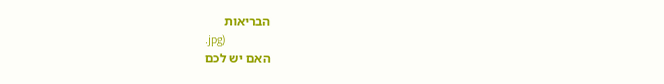הבריאות
.jpg)
האם יש לכם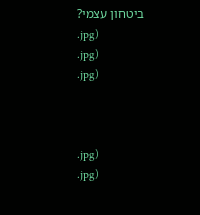ביטחון עצמי?
.jpg)
.jpg)
.jpg)



.jpg)
.jpg)